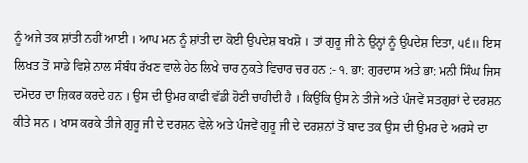ਨੂੰ ਅਜੇ ਤਕ ਸ਼ਾਂਤੀ ਨਹੀਂ ਆਈ । ਆਪ ਮਨ ਨੂੰ ਸ਼ਾਂਤੀ ਦਾ ਕੋਈ ਉਪਦੇਸ਼ ਬਖਸ਼ੋ । ਤਾਂ ਗੁਰੂ ਜੀ ਨੇ ਉਨ੍ਹਾਂ ਨੂੰ ਉਪਦੇਸ਼ ਦਿਤਾ, ੫੬॥ ਇਸ ਲਿਖਤ ਤੋਂ ਸਾਡੇ ਵਿਸ਼ੇ ਨਾਲ ਸੰਬੰਧ ਰੱਖਣ ਵਾਲੇ ਹੇਠ ਲਿਖੇ ਚਾਰ ਨੁਕਤੇ ਵਿਚਾਰ ਚਰ ਹਨ :- ੧. ਭਾ: ਗੁਰਦਾਸ ਅਤੇ ਭਾ: ਮਨੀ ਸਿੰਘ ਜਿਸ ਦਮੋਦਰ ਦਾ ਜ਼ਿਕਰ ਕਰਦੇ ਹਨ । ਉਸ ਦੀ ਉਮਰ ਕਾਫੀ ਵੱਡੀ ਹੋਣੀ ਚਾਹੀਦੀ ਹੈ । ਕਿਉਂਕਿ ਉਸ ਨੇ ਤੀਜੇ ਅਤੇ ਪੰਜਵੇਂ ਸਤਗੁਰਾਂ ਦੇ ਦਰਸ਼ਨ ਕੀਤੇ ਸਨ । ਖਾਸ ਕਰਕੇ ਤੀਜੇ ਗੁਰੂ ਜੀ ਦੇ ਦਰਸ਼ਨ ਵੇਲੇ ਅਤੇ ਪੰਜਵੇਂ ਗੁਰੂ ਜੀ ਦੇ ਦਰਸ਼ਨਾਂ ਤੋਂ ਬਾਦ ਤਕ ਉਸ ਦੀ ਉਮਰ ਦੇ ਅਰਸੇ ਦਾ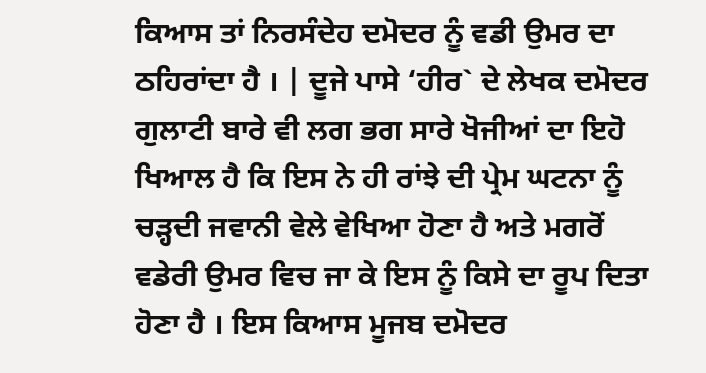ਕਿਆਸ ਤਾਂ ਨਿਰਸੰਦੇਹ ਦਮੋਦਰ ਨੂੰ ਵਡੀ ਉਮਰ ਦਾ ਠਹਿਰਾਂਦਾ ਹੈ । | ਦੂਜੇ ਪਾਸੇ ‘ਹੀਰ` ਦੇ ਲੇਖਕ ਦਮੋਦਰ ਗੁਲਾਟੀ ਬਾਰੇ ਵੀ ਲਗ ਭਗ ਸਾਰੇ ਖੋਜੀਆਂ ਦਾ ਇਹੋ ਖਿਆਲ ਹੈ ਕਿ ਇਸ ਨੇ ਹੀ ਰਾਂਝੇ ਦੀ ਪ੍ਰੇਮ ਘਟਨਾ ਨੂੰ ਚੜ੍ਹਦੀ ਜਵਾਨੀ ਵੇਲੇ ਵੇਖਿਆ ਹੋਣਾ ਹੈ ਅਤੇ ਮਗਰੋਂ ਵਡੇਰੀ ਉਮਰ ਵਿਚ ਜਾ ਕੇ ਇਸ ਨੂੰ ਕਿਸੇ ਦਾ ਰੂਪ ਦਿਤਾ ਹੋਣਾ ਹੈ । ਇਸ ਕਿਆਸ ਮੂਜਬ ਦਮੋਦਰ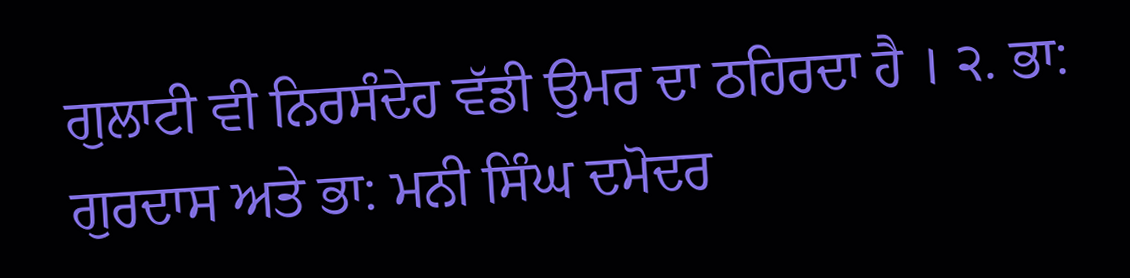ਗੁਲਾਟੀ ਵੀ ਨਿਰਸੰਦੇਹ ਵੱਡੀ ਉਮਰ ਦਾ ਠਹਿਰਦਾ ਹੈ । ੨. ਭਾ: ਗੁਰਦਾਸ ਅਤੇ ਭਾ: ਮਨੀ ਸਿੰਘ ਦਮੋਦਰ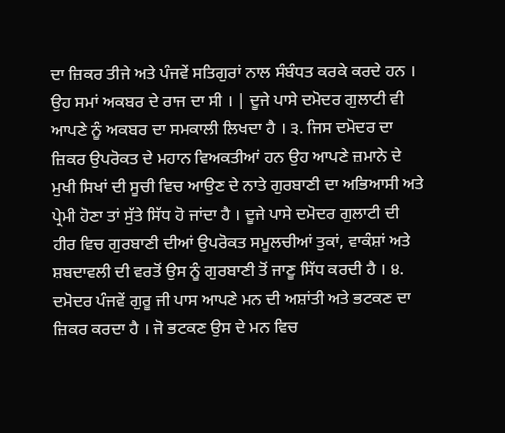ਦਾ ਜ਼ਿਕਰ ਤੀਜੇ ਅਤੇ ਪੰਜਵੇਂ ਸਤਿਗੁਰਾਂ ਨਾਲ ਸੰਬੰਧਤ ਕਰਕੇ ਕਰਦੇ ਹਨ । ਉਹ ਸਮਾਂ ਅਕਬਰ ਦੇ ਰਾਜ ਦਾ ਸੀ । | ਦੂਜੇ ਪਾਸੇ ਦਮੋਦਰ ਗੁਲਾਟੀ ਵੀ ਆਪਣੇ ਨੂੰ ਅਕਬਰ ਦਾ ਸਮਕਾਲੀ ਲਿਖਦਾ ਹੈ । ੩. ਜਿਸ ਦਮੋਦਰ ਦਾ ਜ਼ਿਕਰ ਉਪਰੋਕਤ ਦੇ ਮਹਾਨ ਵਿਅਕਤੀਆਂ ਹਨ ਉਹ ਆਪਣੇ ਜ਼ਮਾਨੇ ਦੇ ਮੁਖੀ ਸਿਖਾਂ ਦੀ ਸੂਚੀ ਵਿਚ ਆਉਣ ਦੇ ਨਾਤੇ ਗੁਰਬਾਣੀ ਦਾ ਅਭਿਆਸੀ ਅਤੇ ਪ੍ਰੇਮੀ ਹੋਣਾ ਤਾਂ ਸੁੱਤੇ ਸਿੱਧ ਹੋ ਜਾਂਦਾ ਹੈ । ਦੂਜੇ ਪਾਸੇ ਦਮੋਦਰ ਗੁਲਾਟੀ ਦੀ ਹੀਰ ਵਿਚ ਗੁਰਬਾਣੀ ਦੀਆਂ ਉਪਰੋਕਤ ਸਮੂਲਚੀਆਂ ਤੁਕਾਂ, ਵਾਕੰਸ਼ਾਂ ਅਤੇ ਸ਼ਬਦਾਵਲੀ ਦੀ ਵਰਤੋਂ ਉਸ ਨੂੰ ਗੁਰਬਾਣੀ ਤੋਂ ਜਾਣੂ ਸਿੱਧ ਕਰਦੀ ਹੈ । ੪. ਦਮੋਦਰ ਪੰਜਵੇਂ ਗੁਰੂ ਜੀ ਪਾਸ ਆਪਣੇ ਮਨ ਦੀ ਅਸ਼ਾਂਤੀ ਅਤੇ ਭਟਕਣ ਦਾ ਜ਼ਿਕਰ ਕਰਦਾ ਹੈ । ਜੋ ਭਟਕਣ ਉਸ ਦੇ ਮਨ ਵਿਚ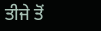ਤੀਜੇ ਤੋਂ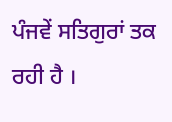ਪੰਜਵੇਂ ਸਤਿਗੁਰਾਂ ਤਕ ਰਹੀ ਹੈ ।